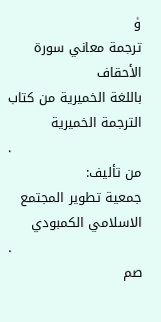ۈ
ترجمة معاني سورة الأحقاف
باللغة الخميرية من كتاب الترجمة الخميرية
.
من تأليف:
جمعية تطوير المجتمع الاسلامي الكمبودي
.
صم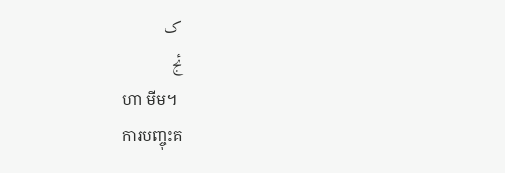ک
ئج
ហា មីម។
ការបញ្ចុះគ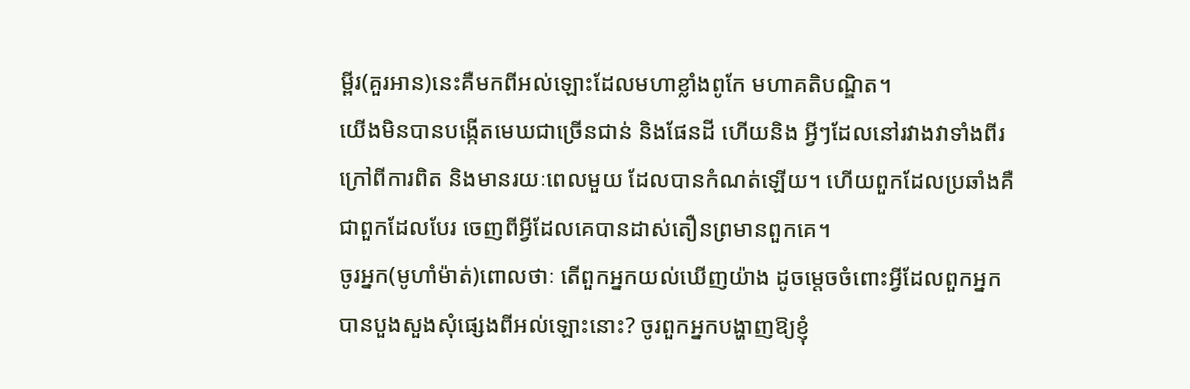ម្ពីរ(គួរអាន)នេះគឺមកពីអល់ឡោះដែលមហាខ្លាំងពូកែ មហាគតិបណ្ឌិត។
យើងមិនបានបង្កើតមេឃជាច្រើនជាន់ និងផែនដី ហើយនិង អ្វីៗដែលនៅរវាងវាទាំងពីរក្រៅពីការពិត និងមានរយៈពេលមួយ ដែលបានកំណត់ឡើយ។ ហើយពួកដែលប្រឆាំងគឺជាពួកដែលបែរ ចេញពីអ្វីដែលគេបានដាស់តឿនព្រមានពួកគេ។
ចូរអ្នក(មូហាំម៉ាត់)ពោលថាៈ តើពួកអ្នកយល់ឃើញយ៉ាង ដូចមេ្ដចចំពោះអ្វីដែលពួកអ្នកបានបួងសួងសុំផេ្សងពីអល់ឡោះនោះ? ចូរពួកអ្នកបង្ហាញឱ្យខ្ញុំ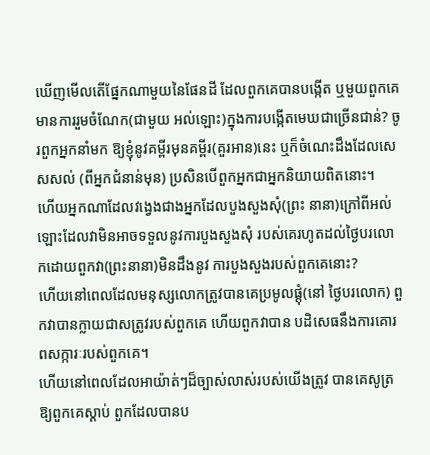ឃើញមើលតើផ្នែកណាមួយនៃផែនដី ដែលពួកគេបានបង្កើត ឬមួយពួកគេមានការរួមចំណែក(ជាមួយ អល់ឡោះ)ក្នុងការបង្កើតមេឃជាច្រើនជាន់? ចូរពួកអ្នកនាំមក ឱ្យខ្ញុំនូវគម្ពីរមុនគម្ពីរ(គួរអាន)នេះ ឬក៏ចំណេះដឹងដែលសេសសល់ (ពីអ្នកជំនាន់មុន) ប្រសិនបើពួកអ្នកជាអ្នកនិយាយពិតនោះ។
ហើយអ្នកណាដែលវងេ្វងជាងអ្នកដែលបួងសួងសុំ(ព្រះ នានា)ក្រៅពីអល់ឡោះដែលវាមិនអាចទទួលនូវការបួងសួងសុំ របស់គេរហូតដល់ថ្ងៃបរលោកដោយពួកវា(ព្រះនានា)មិនដឹងនូវ ការបួងសួងរបស់ពួកគេនោះ?
ហើយនៅពេលដែលមនុស្សលោកត្រូវបានគេប្រមូលផ្ដុំ(នៅ ថ្ងៃបរលោក) ពួកវាបានក្លាយជាសត្រូវរបស់ពួកគេ ហើយពួកវាបាន បដិសេធនឹងការគោរពសក្ការៈរបស់ពួកគេ។
ហើយនៅពេលដែលអាយ៉ាត់ៗដ៏ច្បាស់លាស់របស់យើងត្រូវ បានគេសូត្រឱ្យពួកគេស្ដាប់ ពួកដែលបានប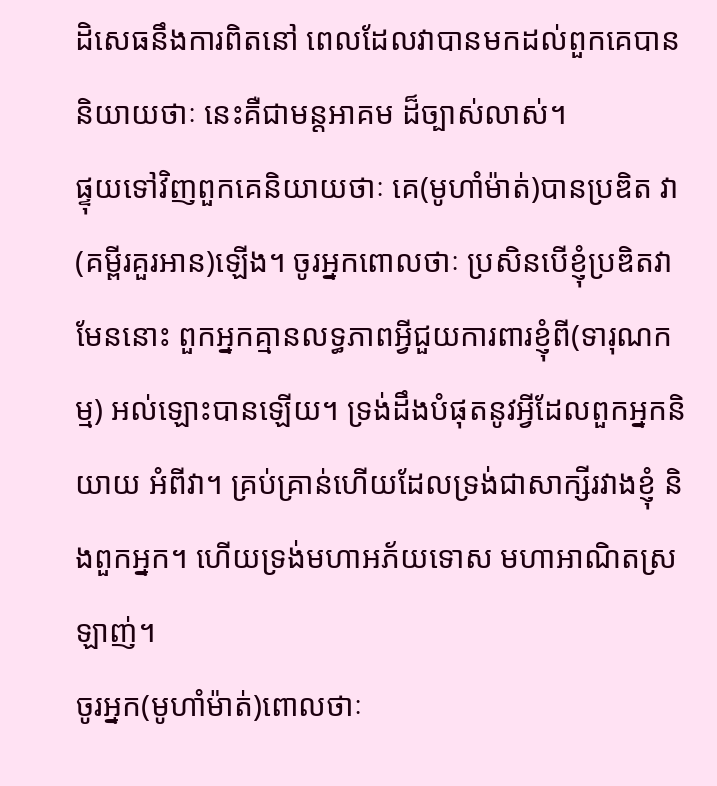ដិសេធនឹងការពិតនៅ ពេលដែលវាបានមកដល់ពួកគេបាននិយាយថាៈ នេះគឺជាមន្ដអាគម ដ៏ច្បាស់លាស់។
ផ្ទុយទៅវិញពួកគេនិយាយថាៈ គេ(មូហាំម៉ាត់)បានប្រឌិត វា(គម្ពីរគួរអាន)ឡើង។ ចូរអ្នកពោលថាៈ ប្រសិនបើខ្ញុំប្រឌិតវា មែននោះ ពួកអ្នកគ្មានលទ្ធភាពអ្វីជួយការពារខ្ញុំពី(ទារុណកម្ម) អល់ឡោះបានឡើយ។ ទ្រង់ដឹងបំផុតនូវអ្វីដែលពួកអ្នកនិយាយ អំពីវា។ គ្រប់គ្រាន់ហើយដែលទ្រង់ជាសាក្សីរវាងខ្ញុំ និងពួកអ្នក។ ហើយទ្រង់មហាអភ័យទោស មហាអាណិតស្រឡាញ់។
ចូរអ្នក(មូហាំម៉ាត់)ពោលថាៈ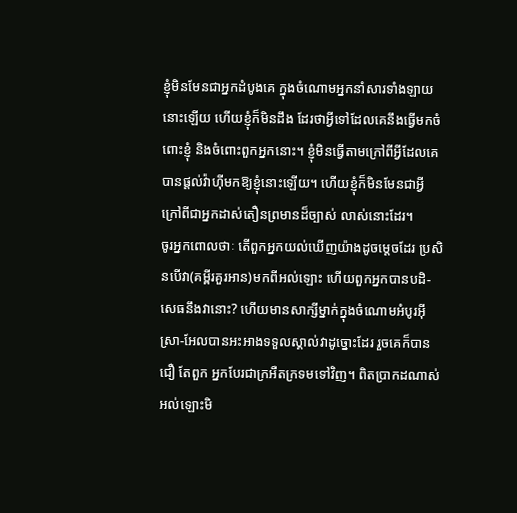ខ្ញុំមិនមែនជាអ្នកដំបូងគេ ក្នុងចំណោមអ្នកនាំសារទាំងឡាយនោះឡើយ ហើយខ្ញុំក៏មិនដឹង ដែរថាអ្វីទៅដែលគេនឹងធ្វើមកចំពោះខ្ញុំ និងចំពោះពួកអ្នកនោះ។ ខ្ញុំមិនធ្វើតាមក្រៅពីអ្វីដែលគេបានផ្ដល់វ៉ាហ៊ីមកឱ្យខ្ញុំនោះឡើយ។ ហើយខ្ញុំក៏មិនមែនជាអ្វីក្រៅពីជាអ្នកដាស់តឿនព្រមានដ៏ច្បាស់ លាស់នោះដែរ។
ចូរអ្នកពោលថាៈ តើពួកអ្នកយល់ឃើញយ៉ាងដូចមេ្ដចដែរ ប្រសិនបើវា(គមី្ពរគួរអាន)មកពីអល់ឡោះ ហើយពួកអ្នកបានបដិ-សេធនឹងវានោះ? ហើយមានសាក្សីម្នាក់ក្នុងចំណោមអំបូរអ៊ីស្រា-អែលបានអះអាងទទួលស្គាល់វាដូច្នោះដែរ រួចគេក៏បានជឿ តែពួក អ្នកបែរជាក្រអឺតក្រទមទៅវិញ។ ពិតប្រាកដណាស់ អល់ឡោះមិ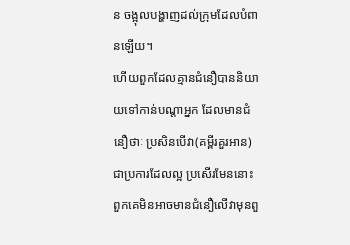ន ចង្អុលបង្ហាញដល់ក្រុមដែលបំពានឡើយ។
ហើយពួកដែលគ្មានជំនឿបាននិយាយទៅកាន់បណ្ដាអ្នក ដែលមានជំនឿថាៈ ប្រសិនបើវា(គម្ពីរគួរអាន)ជាប្រការដែលល្អ ប្រសើរមែននោះ ពួកគេមិនអាចមានជំនឿលើវាមុនពួ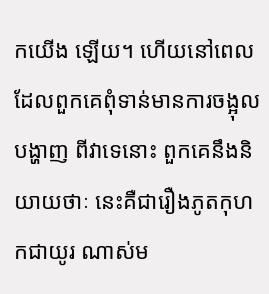កយើង ឡើយ។ ហើយនៅពេលដែលពួកគេពុំទាន់មានការចង្អុលបង្ហាញ ពីវាទេនោះ ពួកគេនឹងនិយាយថាៈ នេះគឺជារឿងភូតកុហកជាយូរ ណាស់ម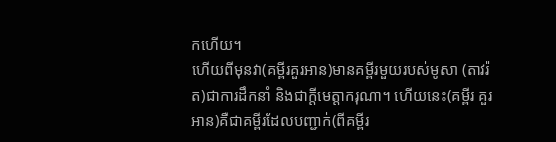កហើយ។
ហើយពីមុនវា(គម្ពីរគួរអាន)មានគម្ពីរមួយរបស់មូសា (តាវរ៉ត)ជាការដឹកនាំ និងជាក្ដីមេត្ដាករុណា។ ហើយនេះ(គម្ពីរ គួរអាន)គឺជាគម្ពីរដែលបញ្ជាក់(ពីគម្ពីរ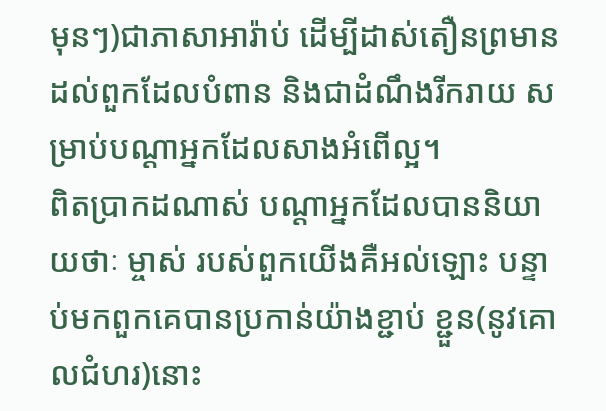មុនៗ)ជាភាសាអារ៉ាប់ ដើម្បីដាស់តឿនព្រមានដល់ពួកដែលបំពាន និងជាដំណឹងរីករាយ សម្រាប់បណ្ដាអ្នកដែលសាងអំពើល្អ។
ពិតប្រាកដណាស់ បណ្ដាអ្នកដែលបាននិយាយថាៈ ម្ចាស់ របស់ពួកយើងគឺអល់ឡោះ បន្ទាប់មកពួកគេបានប្រកាន់យ៉ាងខ្ជាប់ ខ្ជួន(នូវគោលជំហរ)នោះ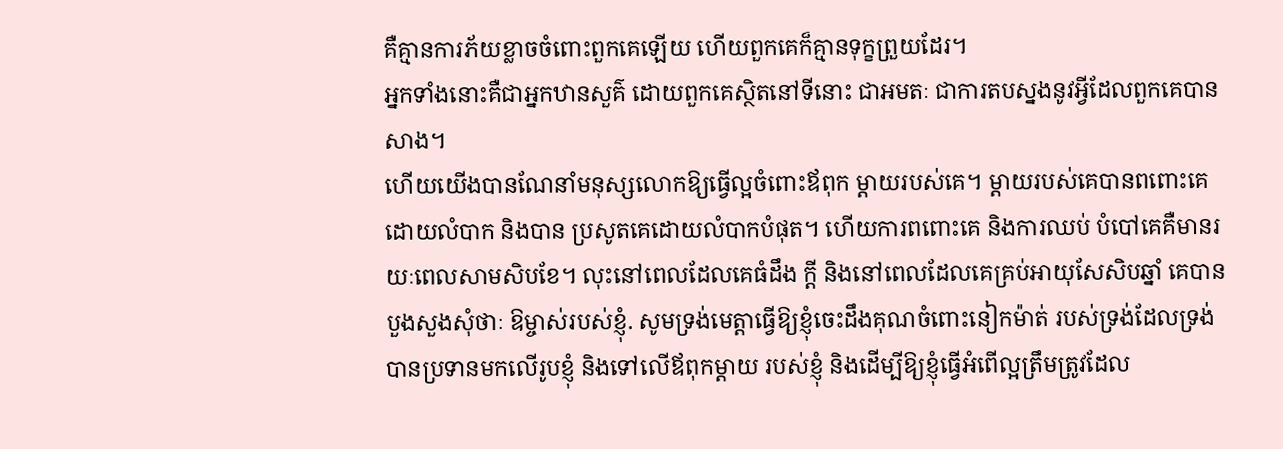គឺគ្មានការភ័យខ្លាចចំពោះពួកគេឡើយ ហើយពួកគេក៏គ្មានទុក្ខព្រួយដែរ។
អ្នកទាំងនោះគឺជាអ្នកឋានសួគ៌ ដោយពួកគេស្ថិតនៅទីនោះ ជាអមតៈ ជាការតបស្នងនូវអ្វីដែលពួកគេបានសាង។
ហើយយើងបានណែនាំមនុស្សលោកឱ្យធ្វើល្អចំពោះឪពុក ម្ដាយរបស់គេ។ ម្ដាយរបស់គេបានពពោះគេដោយលំបាក និងបាន ប្រសូតគេដោយលំបាកបំផុត។ ហើយការពពោះគេ និងការឈប់ បំបៅគេគឺមានរយៈពេលសាមសិបខែ។ លុះនៅពេលដែលគេធំដឹង ក្ដី និងនៅពេលដែលគេគ្រប់អាយុសែសិបឆ្នាំ គេបានបួងសួងសុំថាៈ ឱម្ចាស់របស់ខ្ញុំ. សូមទ្រង់មេត្ដាធ្វើឱ្យខ្ញុំចេះដឹងគុណចំពោះនៀកម៉ាត់ របស់ទ្រង់ដែលទ្រង់បានប្រទានមកលើរូបខ្ញុំ និងទៅលើឪពុកម្ដាយ របស់ខ្ញុំ និងដើម្បីឱ្យខ្ញុំធ្វើអំពើល្អត្រឹមត្រូវដែល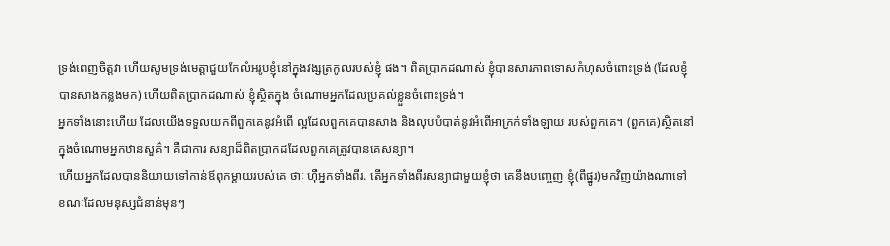ទ្រង់ពេញចិត្ដវា ហើយសូមទ្រង់មេត្ដាជួយកែលំអរូបខ្ញុំនៅក្នុងវង្សត្រកូលរបស់ខ្ញុំ ផង។ ពិតប្រាកដណាស់ ខ្ញុំបានសារភាពទោសកំហុសចំពោះទ្រង់ (ដែលខ្ញុំបានសាងកន្លងមក) ហើយពិតប្រាកដណាស់ ខ្ញុំស្ថិតក្នុង ចំណោមអ្នកដែលប្រគល់ខ្លួនចំពោះទ្រង់។
អ្នកទាំងនោះហើយ ដែលយើងទទួលយកពីពួកគេនូវអំពើ ល្អដែលពួកគេបានសាង និងលុបបំបាត់នូវអំពើអាក្រក់ទាំងឡាយ របស់ពួកគេ។ (ពួកគេ)ស្ថិតនៅក្នុងចំណោមអ្នកឋានសួគ៌។ គឺជាការ សន្យាដ៏ពិតប្រាកដដែលពួកគេត្រូវបានគេសន្យា។
ហើយអ្នកដែលបាននិយាយទៅកាន់ឪពុកម្ដាយរបស់គេ ថាៈ ហ៊ឺអ្នកទាំងពីរ. តើអ្នកទាំងពីរសន្យាជាមួយខ្ញុំថា គេនឹងបពោ្ចញ ខ្ញុំ(ពីផ្នូរ)មកវិញយ៉ាងណាទៅ ខណៈដែលមនុស្សជំនាន់មុនៗ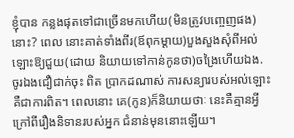ខ្ញុំបាន កន្លងផុតទៅជាច្រើនមកហើយ(មិនត្រូវបពោ្ចញផង)នោះ? ពេល នោះគាត់ទាំងពីរ(ឪពុកម្ដាយ)បួងសួងសុំពីអល់ឡោះឱ្យជួយ(ដោយ និយាយទៅកាន់កូនថា)ចង្រៃហើយឯង. ចូរឯងជឿជាក់ចុះ ពិត ប្រាកដណាស់ ការសន្យារបស់អល់ឡោះគឺជាការពិត។ ពេលនោះ គេ(កូន)ក៏និយាយថាៈ នេះគឺគ្មានអ្វីក្រៅពីរឿងនិទានរបស់អ្នក ជំនាន់មុននោះឡើយ។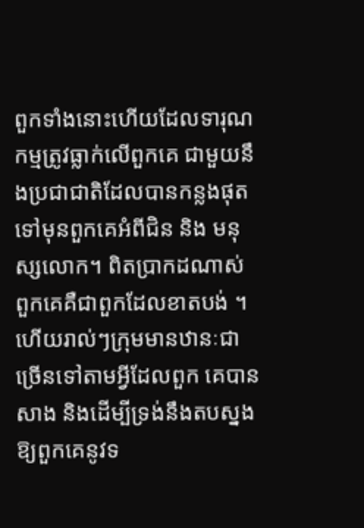ពួកទាំងនោះហើយដែលទារុណកម្មត្រូវធ្លាក់លើពួកគេ ជាមួយនឹងប្រជាជាតិដែលបានកន្លងផុតទៅមុនពួកគេអំពីជិន និង មនុស្សលោក។ ពិតប្រាកដណាស់ ពួកគេគឺជាពួកដែលខាតបង់ ។
ហើយរាល់ៗក្រុមមានឋានៈជាច្រើនទៅតាមអ្វីដែលពួក គេបានសាង និងដើម្បីទ្រង់នឹងតបស្នងឱ្យពួកគេនូវទ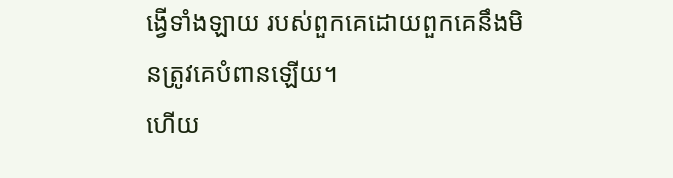ង្វើទាំងឡាយ របស់ពួកគេដោយពួកគេនឹងមិនត្រូវគេបំពានឡើយ។
ហើយ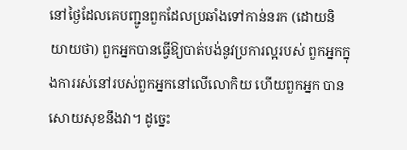នៅថ្ងៃដែលគេបញ្ជូនពួកដែលប្រឆាំងទៅកាន់នរក (ដោយនិយាយថា) ពួកអ្នកបានធ្វើឱ្យបាត់បង់នូវប្រការល្អរបស់ ពួកអ្នកក្នុងការរស់នៅរបស់ពួកអ្នកនៅលើលោកិយ ហើយពួកអ្នក បានសោយសុខនឹងវា។ ដូចេ្នះ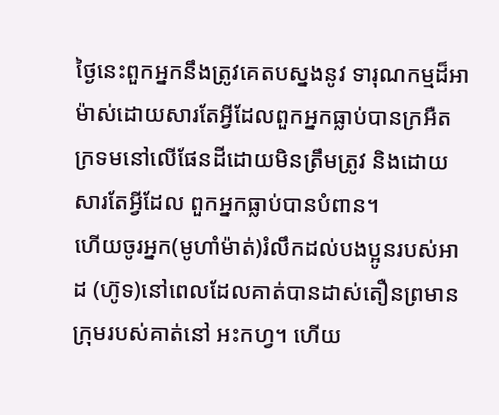ថ្ងៃនេះពួកអ្នកនឹងត្រូវគេតបស្នងនូវ ទារុណកម្មដ៏អាម៉ាស់ដោយសារតែអ្វីដែលពួកអ្នកធ្លាប់បានក្រអឺត ក្រទមនៅលើផែនដីដោយមិនត្រឹមត្រូវ និងដោយសារតែអ្វីដែល ពួកអ្នកធ្លាប់បានបំពាន។
ហើយចូរអ្នក(មូហាំម៉ាត់)រំលឹកដល់បងប្អូនរបស់អាដ (ហ៊ូទ)នៅពេលដែលគាត់បានដាស់តឿនព្រមានក្រុមរបស់គាត់នៅ អះកហ្វ។ ហើយ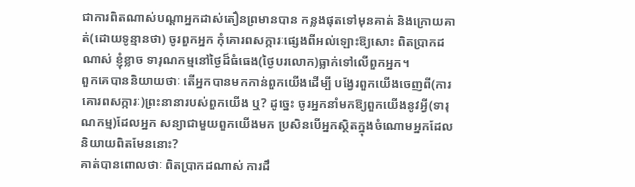ជាការពិតណាស់បណ្ដាអ្នកដាស់តឿនព្រមានបាន កន្លងផុតទៅមុនគាត់ និងក្រោយគាត់(ដោយទូន្មានថា) ចូរពួកអ្នក កុំគោរពសក្ការៈផេ្សងពីអល់ឡោះឱ្យសោះ ពិតប្រាកដណាស់ ខ្ញុំខ្លាច ទារុណកម្មនៅថ្ងៃដ៏ធំធេង(ថ្ងៃបរលោក)ធ្លាក់ទៅលើពួកអ្នក។
ពួកគេបាននិយាយថាៈ តើអ្នកបានមកកាន់ពួកយើងដើម្បី បង្វែរពួកយើងចេញពី(ការគោរពសក្ការៈ)ព្រះនានារបស់ពួកយើង ឬ? ដូចេ្នះ ចូរអ្នកនាំមកឱ្យពួកយើងនូវអ្វី(ទារុណកម្ម)ដែលអ្នក សន្យាជាមួយពួកយើងមក ប្រសិនបើអ្នកស្ថិតក្នុងចំណោមអ្នកដែល និយាយពិតមែននោះ?
គាត់បានពោលថាៈ ពិតប្រាកដណាស់ ការដឹ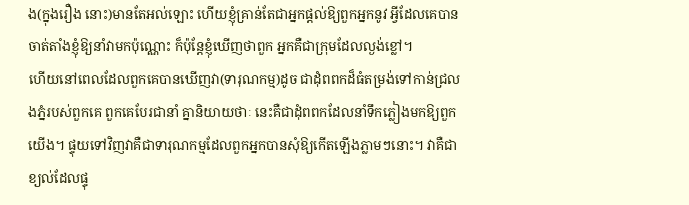ង(ក្នុងរឿង នោះ)មានតែអល់ឡោះ ហើយខ្ញុំគ្រាន់តែជាអ្នកផ្ដល់ឱ្យពួកអ្នកនូវ អ្វីដែលគេបានចាត់តាំងខ្ញុំឱ្យនាំវាមកប៉ុណ្ណោះ ក៏ប៉ុន្ដែខ្ញុំឃើញថាពួក អ្នកគឺជាក្រុមដែលល្ងង់ខ្លៅ។
ហើយនៅពេលដែលពួកគេបានឃើញវា(ទារុណកម្ម)ដូច ជាដុំពពកដ៏ធំតម្រង់ទៅកាន់ជ្រលងភ្នំរបស់ពួកគេ ពួកគេបែរជានាំ គ្នានិយាយថាៈ នេះគឺជាដុំពពកដែលនាំទឹកភ្លៀងមកឱ្យពួកយើង។ ផ្ទុយទៅវិញវាគឺជាទារុណកម្មដែលពួកអ្នកបានសុំឱ្យកើតឡើងភ្លាមៗនោះ។ វាគឺជាខ្យល់ដែលផ្ទុ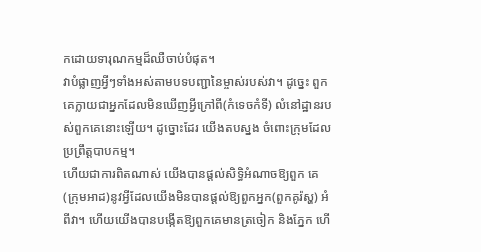កដោយទារុណកម្មដ៏ឈឺចាប់បំផុត។
វាបំផ្លាញអ្វីៗទាំងអស់តាមបទបញ្ជានៃម្ចាស់របស់វា។ ដូចេ្នះ ពួកគេក្លាយជាអ្នកដែលមិនឃើញអ្វីក្រៅពី(កំទេចកំទី) លំនៅដ្ឋានរបស់ពួកគេនោះឡើយ។ ដូច្នោះដែរ យើងតបស្នង ចំពោះក្រុមដែលប្រព្រឹត្ដបាបកម្ម។
ហើយជាការពិតណាស់ យើងបានផ្ដល់សិទ្ធិអំណាចឱ្យពួក គេ(ក្រុមអាដ)នូវអ្វីដែលយើងមិនបានផ្ដល់ឱ្យពួកអ្នក(ពួកគូរ៉ស្ហ) អំពីវា។ ហើយយើងបានបង្កើតឱ្យពួកគេមានត្រចៀក និងភ្នែក ហើ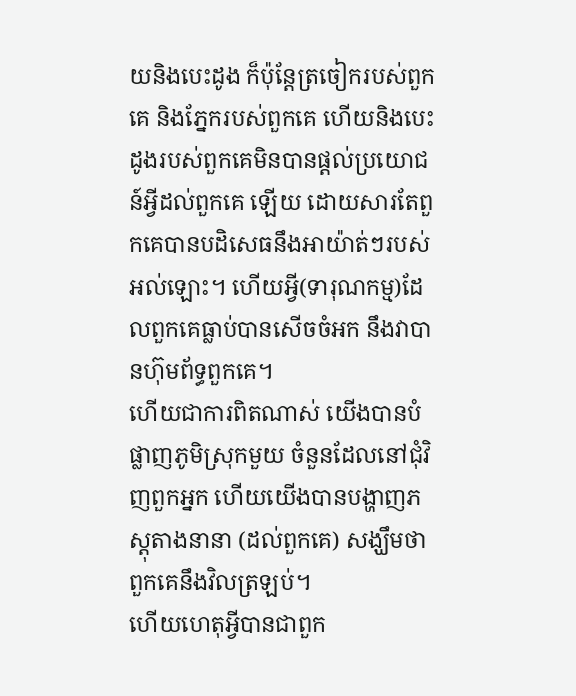យនិងបេះដូង ក៏ប៉ុន្ដែត្រចៀករបស់ពួកគេ និងភ្នែករបស់ពួកគេ ហើយនិងបេះដូងរបស់ពួកគេមិនបានផ្ដល់ប្រយោជន៍អ្វីដល់ពួកគេ ឡើយ ដោយសារតែពួកគេបានបដិសេធនឹងអាយ៉ាត់ៗរបស់ អល់ឡោះ។ ហើយអ្វី(ទារុណកម្ម)ដែលពួកគេធ្លាប់បានសើចចំអក នឹងវាបានហ៊ុមព័ទ្ធពួកគេ។
ហើយជាការពិតណាស់ យើងបានបំផ្លាញភូមិស្រុកមួយ ចំនួនដែលនៅជុំវិញពួកអ្នក ហើយយើងបានបង្ហាញភស្ដុតាងនានា (ដល់ពួកគេ) សង្ឃឹមថា ពួកគេនឹងវិលត្រឡប់។
ហើយហេតុអ្វីបានជាពួក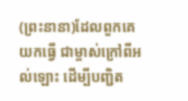(ព្រះនានា)ដែលពួកគេយកធ្វើ ជាម្ចាស់ក្រៅពីអល់ឡោះ ដើម្បីបញ្ជិត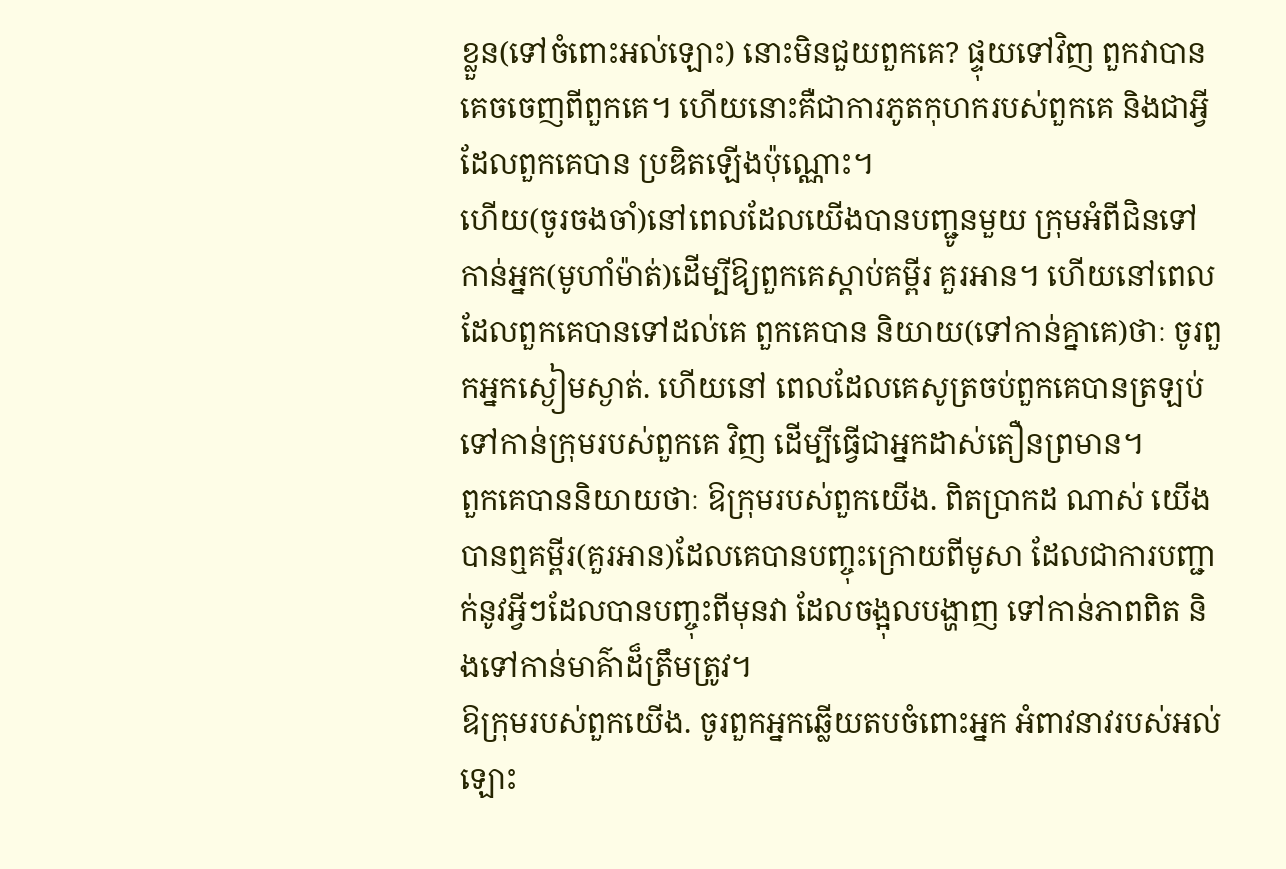ខ្លួន(ទៅចំពោះអល់ឡោះ) នោះមិនជួយពួកគេ? ផ្ទុយទៅវិញ ពួកវាបានគេចចេញពីពួកគេ។ ហើយនោះគឺជាការភូតកុហករបស់ពួកគេ និងជាអ្វីដែលពួកគេបាន ប្រឌិតឡើងប៉ុណ្ណោះ។
ហើយ(ចូរចងចាំ)នៅពេលដែលយើងបានបញ្ជូនមួយ ក្រុមអំពីជិនទៅកាន់អ្នក(មូហាំម៉ាត់)ដើម្បីឱ្យពួកគេស្ដាប់គម្ពីរ គួរអាន។ ហើយនៅពេលដែលពួកគេបានទៅដល់គេ ពួកគេបាន និយាយ(ទៅកាន់គ្នាគេ)ថាៈ ចូរពួកអ្នកស្ងៀមស្ងាត់. ហើយនៅ ពេលដែលគេសូត្រចប់ពួកគេបានត្រឡប់ទៅកាន់ក្រុមរបស់ពួកគេ វិញ ដើម្បីធ្វើជាអ្នកដាស់តឿនព្រមាន។
ពួកគេបាននិយាយថាៈ ឱក្រុមរបស់ពួកយើង. ពិតប្រាកដ ណាស់ យើងបានឮគម្ពីរ(គួរអាន)ដែលគេបានបញ្ចុះក្រោយពីមូសា ដែលជាការបញ្ជាក់នូវអ្វីៗដែលបានបញ្ចុះពីមុនវា ដែលចង្អុលបង្ហាញ ទៅកាន់ភាពពិត និងទៅកាន់មាគ៌ាដ៏ត្រឹមត្រូវ។
ឱក្រុមរបស់ពួកយើង. ចូរពួកអ្នកឆ្លើយតបចំពោះអ្នក អំពាវនាវរបស់អល់ឡោះ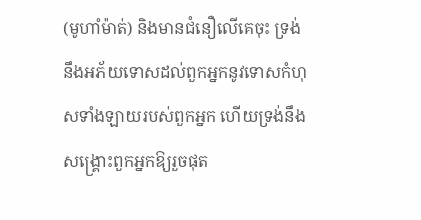(មូហាំម៉ាត់) និងមានជំនឿលើគេចុះ ទ្រង់ នឹងអភ័យទោសដល់ពួកអ្នកនូវទោសកំហុសទាំងឡាយរបស់ពួកអ្នក ហើយទ្រង់នឹងសង្គ្រោះពួកអ្នកឱ្យរួចផុត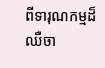ពីទារុណកម្មដ៏ឈឺចា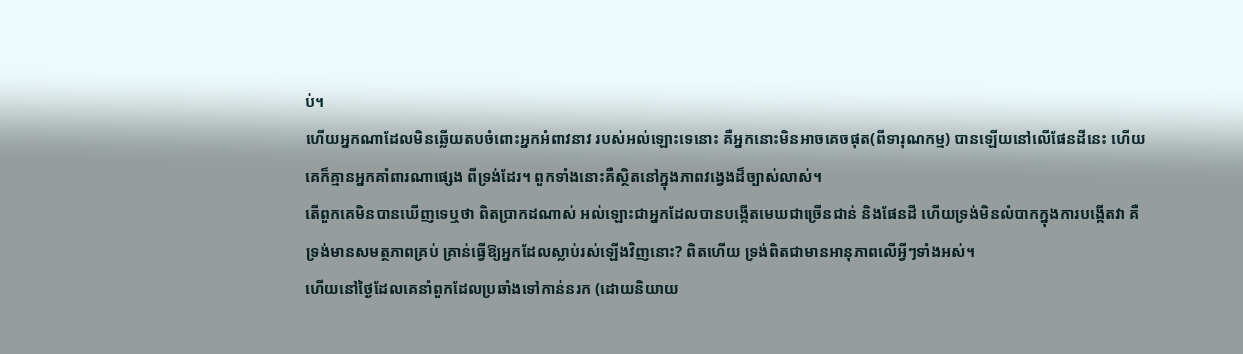ប់។
ហើយអ្នកណាដែលមិនឆ្លើយតបចំពោះអ្នកអំពាវនាវ របស់អល់ឡោះទេនោះ គឺអ្នកនោះមិនអាចគេចផុត(ពីទារុណកម្ម) បានឡើយនៅលើផែនដីនេះ ហើយគេក៏គ្មានអ្នកគាំពារណាផេ្សង ពីទ្រង់ដែរ។ ពួកទាំងនោះគឺស្ថិតនៅក្នុងភាពវងេ្វងដ៏ច្បាស់លាស់។
តើពួកគេមិនបានឃើញទេឬថា ពិតប្រាកដណាស់ អល់ឡោះជាអ្នកដែលបានបង្កើតមេឃជាច្រើនជាន់ និងផែនដី ហើយទ្រង់មិនលំបាកក្នុងការបង្កើតវា គឺទ្រង់មានសមត្ថភាពគ្រប់ គ្រាន់ធ្វើឱ្យអ្នកដែលស្លាប់រស់ឡើងវិញនោះ? ពិតហើយ ទ្រង់ពិតជាមានអានុភាពលើអ្វីៗទាំងអស់។
ហើយនៅថ្ងៃដែលគេនាំពួកដែលប្រឆាំងទៅកាន់នរក (ដោយនិយាយ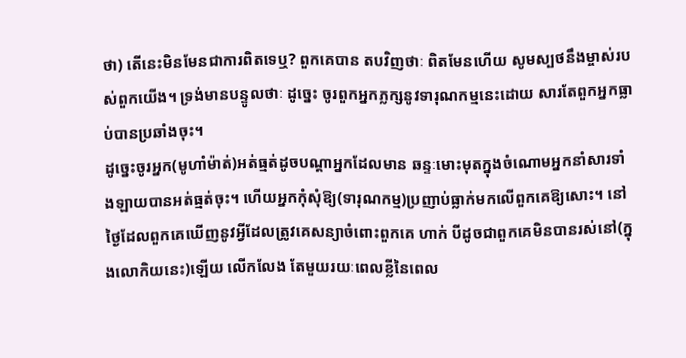ថា) តើនេះមិនមែនជាការពិតទេឬ? ពួកគេបាន តបវិញថាៈ ពិតមែនហើយ សូមស្បថនឹងម្ចាស់របស់ពួកយើង។ ទ្រង់មានបន្ទូលថាៈ ដូចេ្នះ ចូរពួកអ្នកភ្លក្សនូវទារុណកម្មនេះដោយ សារតែពួកអ្នកធ្លាប់បានប្រឆាំងចុះ។
ដូចេ្នះចូរអ្នក(មូហាំម៉ាត់)អត់ធ្មត់ដូចបណ្ដាអ្នកដែលមាន ឆន្ទៈមោះមុតក្នុងចំណោមអ្នកនាំសារទាំងឡាយបានអត់ធ្មត់ចុះ។ ហើយអ្នកកុំសុំឱ្យ(ទារុណកម្ម)ប្រញាប់ធ្លាក់មកលើពួកគេឱ្យសោះ។ នៅថ្ងៃដែលពួកគេឃើញនូវអ្វីដែលត្រូវគេសន្យាចំពោះពួកគេ ហាក់ បីដូចជាពួកគេមិនបានរស់នៅ(ក្នុងលោកិយនេះ)ឡើយ លើកលែង តែមួយរយៈពេលខ្លីនៃពេល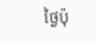ថ្ងៃប៉ុ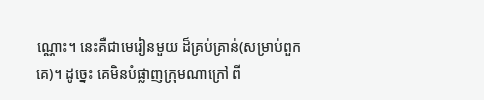ណ្ណោះ។ នេះគឺជាមេរៀនមួយ ដ៏គ្រប់គ្រាន់(សម្រាប់ពួកគេ)។ ដូចេ្នះ គេមិនបំផ្លាញក្រុមណាក្រៅ ពី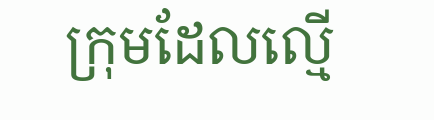ក្រុមដែលល្មើ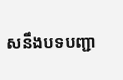សនឹងបទបញ្ជា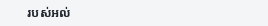របស់អល់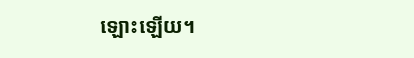ឡោះឡើយ។